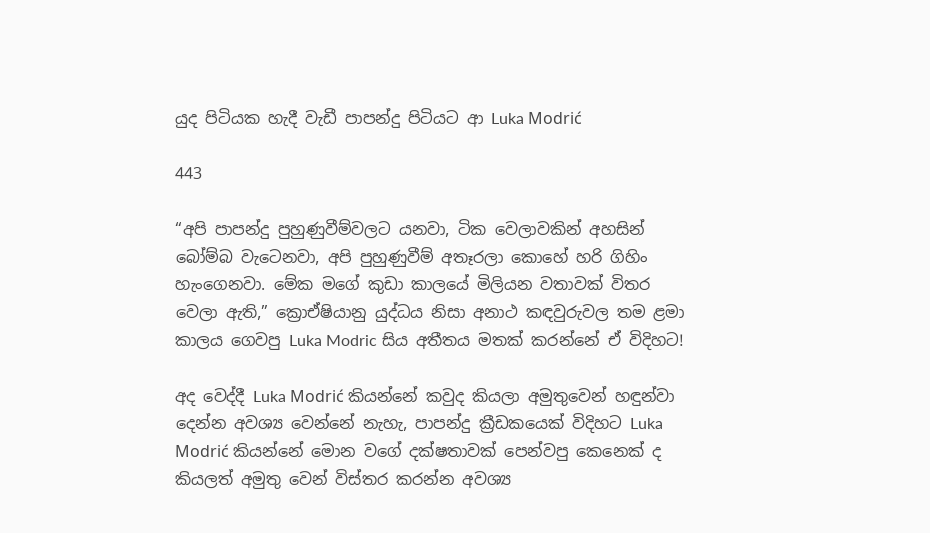යුද පිටියක හැදී වැඩී පාපන්දු පිටියට ආ Luka Modrić

443

“අපි පාපන්දු පුහුණුවීම්වලට යනවා, ටික වෙලාවකින් අහසින් බෝම්බ වැටෙනවා, අපි පුහුණුවීම් අතෑරලා කොහේ හරි ගිහිං හැංගෙනවා. මේක මගේ කුඩා කාලයේ මිලියන වතාවක් විතර වෙලා ඇති,” ක්‍රොඒෂියානු යුද්ධය නිසා අනාථ කඳවුරුවල තම ළමා කාලය ගෙවපු Luka Modric සිය අතීතය මතක් කරන්නේ ඒ විදිහට!

අද වෙද්දී Luka Modrić කියන්නේ කවුද කියලා අමුතුවෙන් හඳුන්වා දෙන්න අවශ්‍ය වෙන්නේ නැහැ, පාපන්දු ක්‍රීඩකයෙක් විදිහට Luka Modrić කියන්නේ මොන වගේ දක්ෂතාවක් පෙන්වපු කෙනෙක් ද කියලත් අමුතු වෙන් විස්තර කරන්න අවශ්‍ය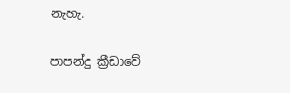නැහැ.

පාපන්දු ක්‍රීඩාවේ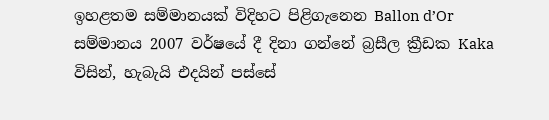ඉහළතම සම්මානයක් විදිහට පිළිගැනෙන Ballon d’Or සම්මානය 2007 වර්ෂයේ දී දිනා ගන්නේ බ්‍රසීල ක්‍රීඩක Kaka විසින්, හැබැයි එදයින් පස්සේ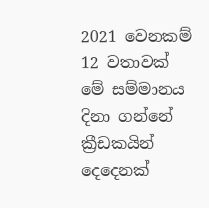2021 වෙනකම් 12 වතාවක් මේ සම්මානය දිනා ගන්නේ ක්‍රීඩකයින් දෙදෙනක්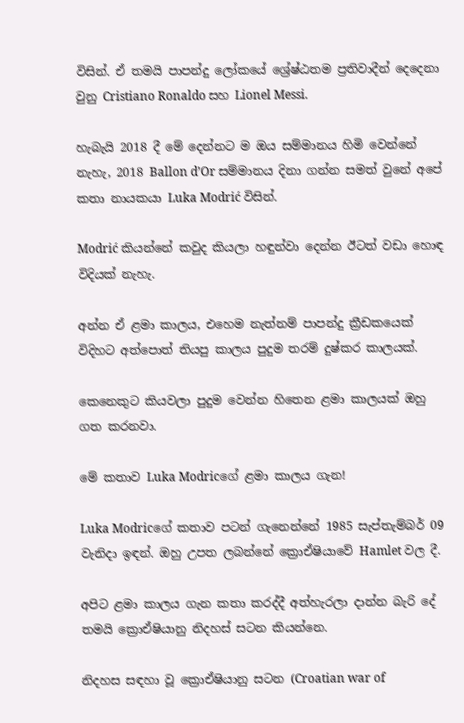විසින්. ඒ තමයි පාපන්දු ලෝකයේ ශ්‍රේෂ්ඨතම ප්‍රතිවාදීන් දෙදෙනා වුනු Cristiano Ronaldo සහ Lionel Messi.

හැබැයි 2018 දී මේ දෙන්නට ම ඔය සම්මානය හිමි වෙන්නේ නැහැ, 2018 Ballon d’Or සම්මානය දිනා ගන්න සමත් වුනේ අපේ කතා නායකයා Luka Modrić විසින්.

Modrić කියන්නේ කවුද කියලා හඳුන්වා දෙන්න ඊටත් වඩා හොඳ විදියක් නැහැ.

අන්න ඒ ළමා කාලය, එහෙම නැත්නම් පාපන්දු ක්‍රීඩකයෙක් විදිහට අත්පොත් තියපු කාලය පුදුම තරම් දුෂ්කර කාලයක්.

කෙනෙකුට කියවලා පුදුම වෙන්න හිතෙන ළමා කාලයක් ඔහු ගත කරනවා.

මේ කතාව Luka Modricගේ ළමා කාලය ගැන!

Luka Modricගේ කතාව පටන් ගැනෙන්නේ 1985 සැප්තැම්බර් 09 වැනිදා ඉඳන්. ඔහු උපත ලබන්නේ ක්‍රොඒෂියාවේ Hamlet වල දී.

අපිට ළමා කාලය ගැන කතා කරද්දී අත්හැරලා දාන්න බැරි දේ තමයි ක්‍රොඒෂියානු නිදහස් සටන කියන්නෙ.

නිදහස සඳහා වූ ක්‍රොඒෂියානු සටන (Croatian war of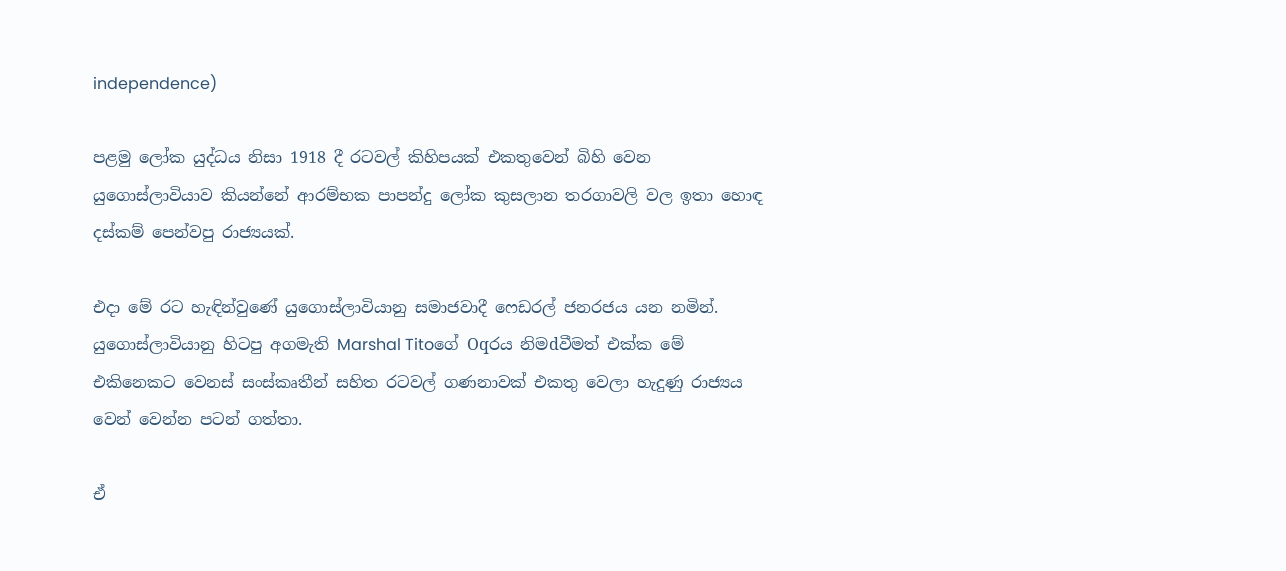independence)

පළමු ලෝක යුද්ධය නිසා 1918 දී රටවල් කිහිපයක් එකතුවෙන් බිහි වෙන යුගොස්ලාවියාව කියන්නේ ආරම්භක පාපන්දු ලෝක කුසලාන තරගාවලි වල ඉතා හොඳ දස්කම් පෙන්වපු රාජ්‍යයක්.

එදා මේ රට හැඳින්වුණේ යුගොස්ලාවියානු සමාජවාදී ෆෙඩරල් ජනරජය යන නමින්. යුගොස්ලාවියානු හිටපු අගමැති Marshal Titoගේ Oqරය නිමdවීමත් එක්ක මේ එකිනෙකට වෙනස් සංස්කෘතීන් සහිත රටවල් ගණනාවක් එකතු වෙලා හැදුණු රාජ්‍යය වෙන් වෙන්න පටන් ගත්තා.

ඒ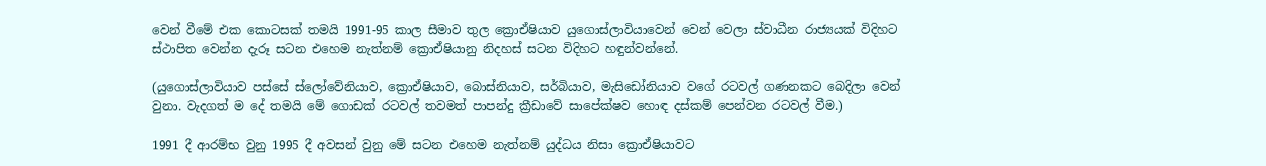වෙන් වීමේ එක කොටසක් තමයි 1991-95 කාල සීමාව තුල ක්‍රොඒෂියාව යුගොස්ලාවියාවෙන් වෙන් වෙලා ස්වාධීන රාජ්‍යයක් විදිහට ස්ථාපිත වෙන්න දැරූ සටන එහෙම නැත්නම් ක්‍රොඒෂියානු නිදහස් සටන විදිහට හඳුන්වන්නේ.

(යුගොස්ලාවියාව පස්සේ ස්ලෝවේනියාව, ක්‍රොඒෂියාව, බොස්නියාව, සර්බියාව, මැසිඩෝනියාව වගේ රටවල් ගණනකට බෙදිලා වෙන් වුනා. වැදගත් ම දේ තමයි මේ ගොඩක් රටවල් තවමත් පාපන්දු ක්‍රීඩාවේ සාපේක්ෂව හොඳ දස්කම් පෙන්වන රටවල් වීම.)

1991 දී ආරම්භ වුනු 1995 දී අවසන් වුනු මේ සටන එහෙම නැත්නම් යුද්ධය නිසා ක්‍රොඒෂියාවට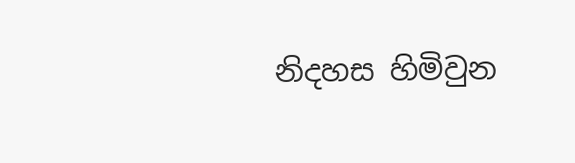නිදහස හිමිවුන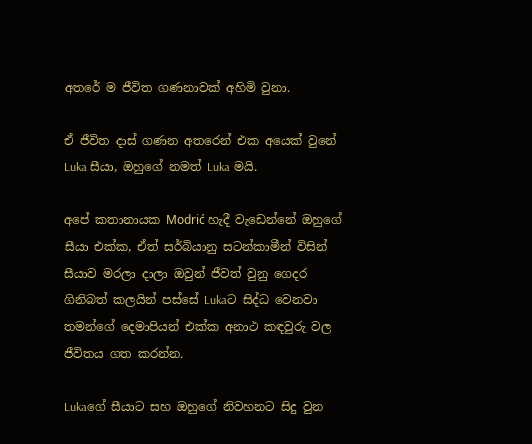අතරේ ම ජීවිත ගණනාවක් අහිමි වුනා.

ඒ ජීවිත දාස් ගණන අතරෙන් එක අයෙක් වුනේ Luka සීයා, ඔහුගේ නමත් Luka මයි.

අපේ කතානායක Modrić හැදී වැඩෙන්නේ ඔහුගේ සීයා එක්ක, ඒත් සර්බියානු සටන්කාමීන් විසින් සීයාව මරලා දාලා ඔවුන් ජීවත් වුනු ගෙදර ගිනිබත් කලයින් පස්සේ Lukaට සිද්ධ වෙනවා තමන්ගේ දෙමාපියන් එක්ක අනාථ කඳවුරු වල ජීවිතය ගත කරන්න.

Lukaගේ සීයාට සහ ඔහුගේ නිවහනට සිදු වුන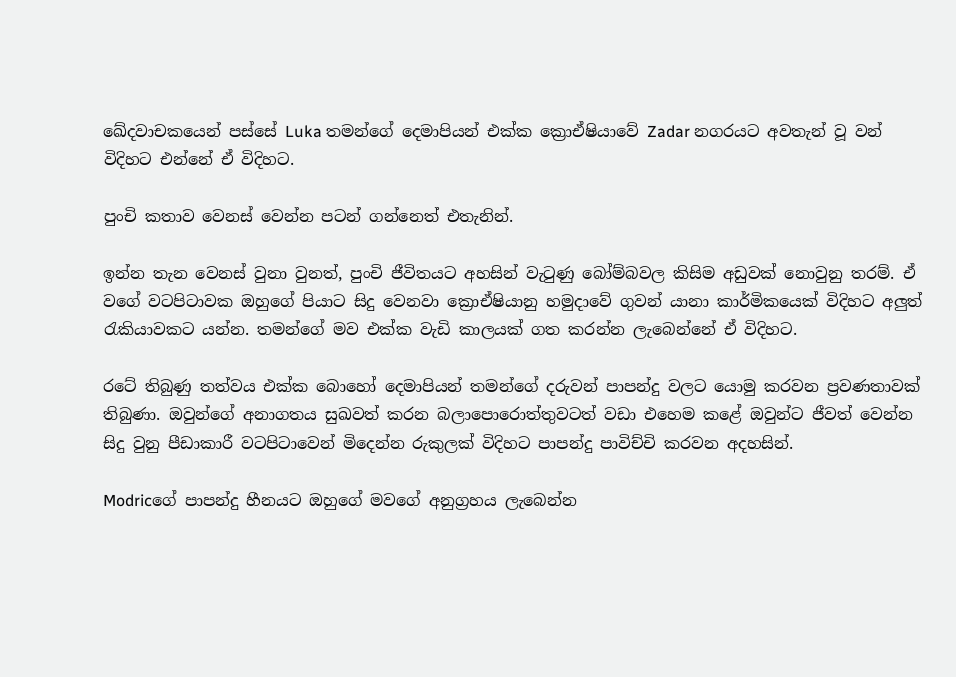ඛේදවාචකයෙන් පස්සේ Luka තමන්ගේ දෙමාපියන් එක්ක ක්‍රොඒෂියාවේ Zadar නගරයට අවතැන් වූ වන් විදිහට එන්නේ ඒ විදිහට.

පුංචි කතාව වෙනස් වෙන්න පටන් ගන්නෙත් එතැනින්.

ඉන්න තැන වෙනස් වුනා වුනත්, පුංචි ජීවිතයට අහසින් වැටුණු බෝම්බවල කිසිම අඩුවක් නොවුනු තරම්. ඒ වගේ වටපිටාවක ඔහුගේ පියාට සිදු වෙනවා ක්‍රොඒෂියානු හමුදාවේ ගුවන් යානා කාර්මිකයෙක් විදිහට අලුත් රැකියාවකට යන්න. තමන්ගේ මව එක්ක වැඩි කාලයක් ගත කරන්න ලැබෙන්නේ ඒ විදිහට.

රටේ තිබුණු තත්වය එක්ක බොහෝ දෙමාපියන් තමන්ගේ දරුවන් පාපන්දු වලට යොමු කරවන ප්‍රවණතාවක් තිබුණා. ඔවුන්ගේ අනාගතය සුඛවත් කරන බලාපොරොත්තුවටත් වඩා එහෙම කළේ ඔවුන්ට ජීවත් වෙන්න සිදු වුනු පීඩාකාරී වටපිටාවෙන් මිදෙන්න රුකුලක් විදිහට පාපන්දු පාවිච්චි කරවන අදහසින්.

Modricගේ පාපන්දු හීනයට ඔහුගේ මවගේ අනුග්‍රහය ලැබෙන්න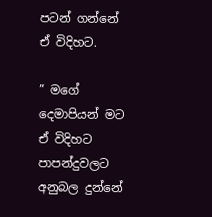පටන් ගන්නේ ඒ විදිහට.

” මගේ දෙමාපියන් මට ඒ විදිහට පාපන්දුවලට අනුබල දුන්නේ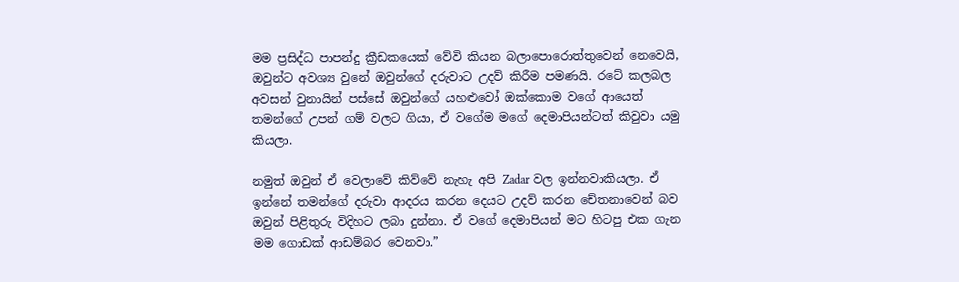මම ප්‍රසිද්ධ පාපන්දු ක්‍රීඩකයෙක් වේවි කියන බලාපොරොත්තුවෙන් නෙවෙයි, ඔවුන්ට අවශ්‍ය වුනේ ඔවුන්ගේ දරුවාට උදව් කිරීම පමණයි. රටේ කලබල අවසන් වුනායින් පස්සේ ඔවුන්ගේ යහළුවෝ ඔක්කොම වගේ ආයෙත් තමන්ගේ උපන් ගම් වලට ගියා, ඒ වගේම මගේ දෙමාපියන්ටත් කිවුවා යමු කියලා.

නමුත් ඔවුන් ඒ වෙලාවේ කිව්වේ නැහැ අපි Zadar වල ඉන්නවාකියලා. ඒ ඉන්නේ තමන්ගේ දරුවා ආදරය කරන දෙයට උදව් කරන චේතනාවෙන් බව ඔවුන් පිළිතුරු විදිහට ලබා දුන්නා. ඒ වගේ දෙමාපියන් මට හිටපු එක ගැන මම ගොඩක් ආඩම්බර වෙනවා.”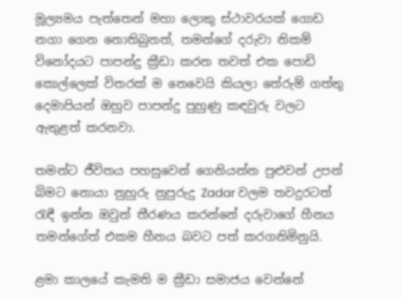මූල්‍යමය පැත්තෙන් මහා ලොකු ස්ථාවරයක් ගොඩ නගා ගෙන නොතිබුනත්, තමන්ගේ දරුවා නිකම් විනෝදයට පාපන්දු ක්‍රීඩා කරන තවත් එක පොඩි කොල්ලෙක් විතරක් ම නෙවෙයි කියලා තේරුම් ගත්තු දෙමාපියන් ඔහුව පාපන්දු පුහුණු කඳවුරු වලට ඇතුළත් කරනවා.

තමන්ට ජීවිතය පහසුවෙන් ගෙනියන්න පුළුවන් උපන් බිමට නොයා නුහුරු නුපුරුදු Zadar වලම තවදුරටත් රැඳී ඉන්න ඔවුන් තීරණය කරන්නේ දරුවාගේ හීනය තමන්ගේත් එකම හීනය බවට පත් කරගනිමිනුයි.

ළමා කාලයේ කැමති ම ක්‍රීඩා සමාජය වෙන්නේ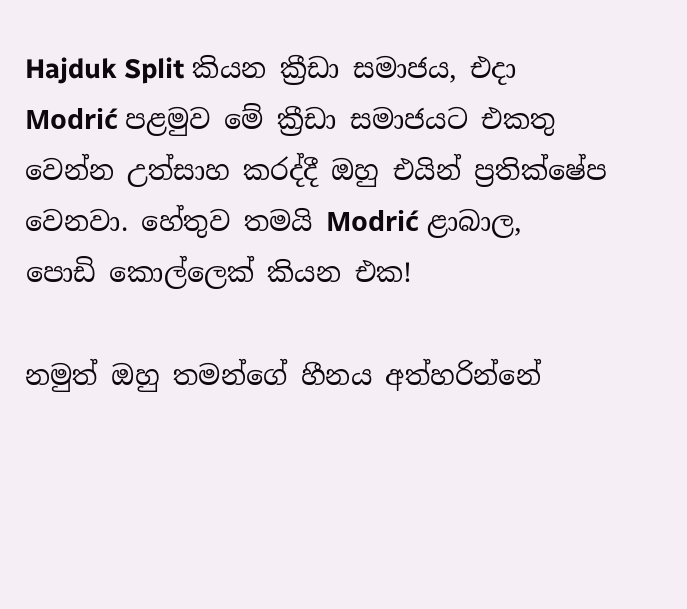Hajduk Split කියන ක්‍රීඩා සමාජය, එදා Modrić පළමුව මේ ක්‍රීඩා සමාජයට එකතු වෙන්න උත්සාහ කරද්දී ඔහු එයින් ප්‍රතික්ෂේප වෙනවා. හේතුව තමයි Modrić ළාබාල, පොඩි කොල්ලෙක් කියන එක!

නමුත් ඔහු තමන්ගේ හීනය අත්හරින්නේ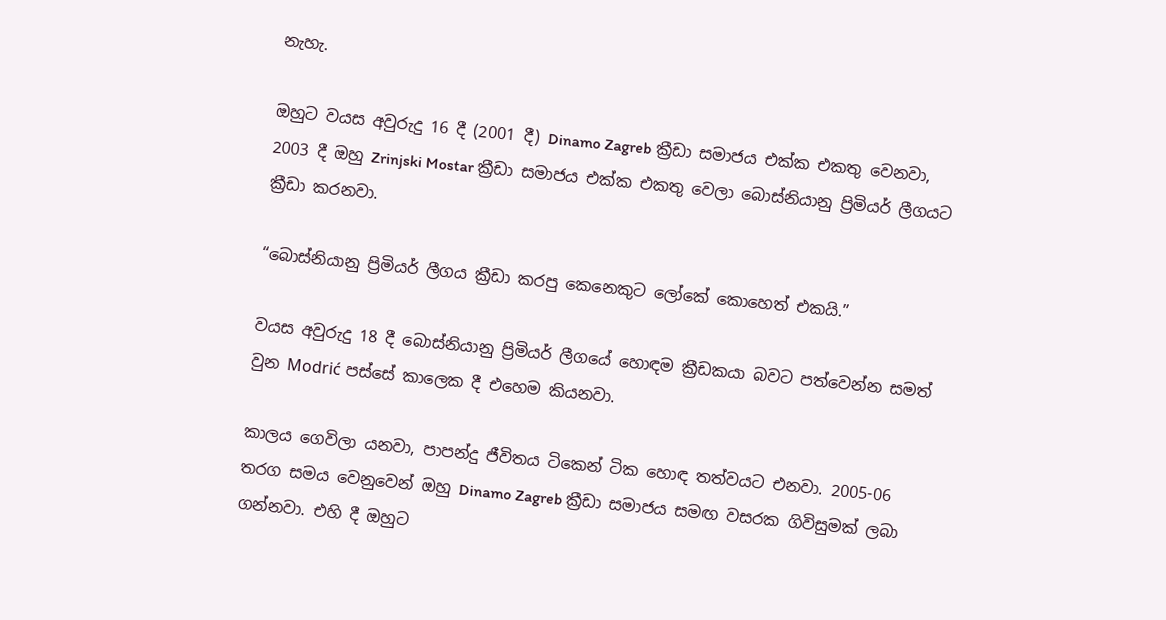නැහැ.

ඔහුට වයස අවුරුදු 16 දී (2001 දී) Dinamo Zagreb ක්‍රීඩා සමාජය එක්ක එකතු වෙනවා, 2003 දී ඔහු Zrinjski Mostar ක්‍රීඩා සමාජය එක්ක එකතු වෙලා බොස්නියානු ප්‍රිමියර් ලීගයට ක්‍රීඩා කරනවා.

“බොස්නියානු ප්‍රිමියර් ලීගය ක්‍රීඩා කරපු කෙනෙකුට ලෝකේ කොහෙත් එකයි.”

වයස අවුරුදු 18 දී බොස්නියානු ප්‍රිමියර් ලීගයේ හොඳම ක්‍රීඩකයා බවට පත්වෙන්න සමත් වුන Modrić පස්සේ කාලෙක දී එහෙම කියනවා.

කාලය ගෙවිලා යනවා, පාපන්දු ජීවිතය ටිකෙන් ටික හොඳ තත්වයට එනවා. 2005-06 තරග සමය වෙනුවෙන් ඔහු Dinamo Zagreb ක්‍රීඩා සමාජය සමඟ වසරක ගිවිසුමක් ලබා ගන්නවා. එහි දී ඔහුට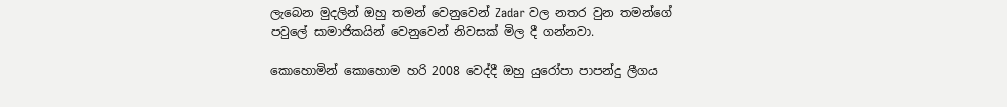ලැබෙන මුදලින් ඔහු තමන් වෙනුවෙන් Zadar වල නතර වුන තමන්ගේ පවුලේ සාමාජිකයින් වෙනුවෙන් නිවසක් මිල දී ගන්නවා.

කොහොමින් කොහොම හරි 2008 වෙද්දී ඔහු යුරෝපා පාපන්දු ලීගය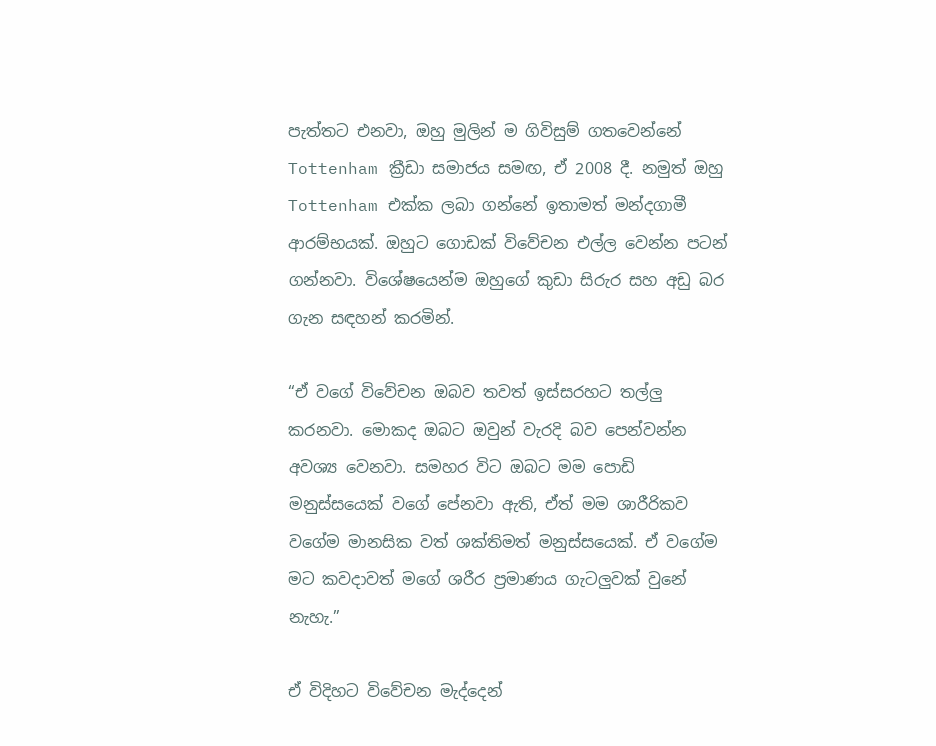පැත්තට එනවා, ඔහු මුලින් ම ගිවිසුම් ගතවෙන්නේ Tottenham ක්‍රීඩා සමාජය සමඟ, ඒ 2008 දී. නමුත් ඔහු Tottenham එක්ක ලබා ගන්නේ ඉතාමත් මන්දගාමී ආරම්භයක්. ඔහුට ගොඩක් විවේචන එල්ල වෙන්න පටන් ගන්නවා. විශේෂයෙන්ම ඔහුගේ කුඩා සිරුර සහ අඩු බර ගැන සඳහන් කරමින්.

“ඒ වගේ විවේචන ඔබව තවත් ඉස්සරහට තල්ලු කරනවා. මොකද ඔබට ඔවුන් වැරදි බව පෙන්වන්න අවශ්‍ය වෙනවා. සමහර විට ඔබට මම පොඩි මනුස්සයෙක් වගේ පේනවා ඇති, ඒත් මම ශාරීරිකව වගේම මානසික වත් ශක්තිමත් මනුස්සයෙක්. ඒ වගේම මට කවදාවත් මගේ ශරීර ප්‍රමාණය ගැට‍ලුවක් වුනේ නැහැ.”

ඒ විදිහට විවේචන මැද්දෙන්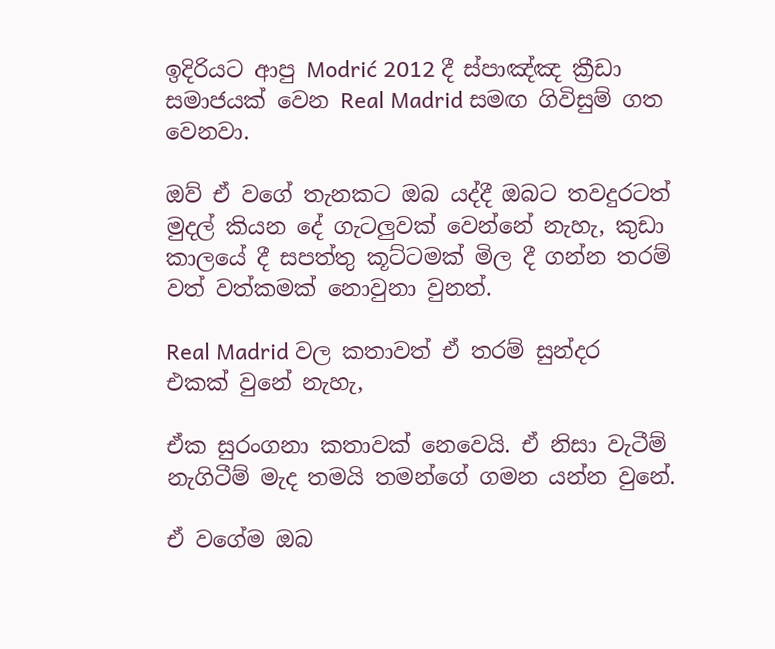ඉදිරියට ආපු Modrić 2012 දී ස්පාඤ්ඤ ක්‍රීඩා සමාජයක් වෙන Real Madrid සමඟ ගිවිසුම් ගත වෙනවා.

ඔව් ඒ වගේ තැනකට ඔබ යද්දී ඔබට තවදුරටත් මුදල් කියන දේ ගැටලුවක් වෙන්නේ නැහැ, කුඩා කාලයේ දී සපත්තු කූට්ටමක් මිල දී ගන්න තරම් වත් වත්කමක් නොවුනා වුනත්.

Real Madrid වල කතාවත් ඒ තරම් සුන්දර එකක් වුනේ නැහැ,

ඒක සුරංගනා කතාවක් නෙවෙයි. ඒ නිසා වැටීම් නැගිටීම් මැද තමයි තමන්ගේ ගමන යන්න වුනේ.

ඒ වගේම ඔබ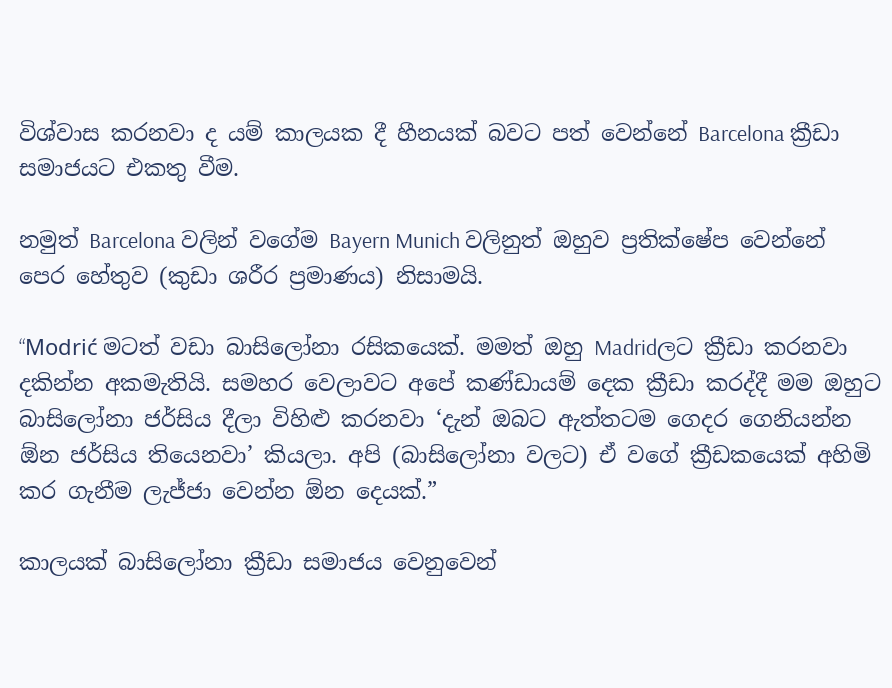විශ්වාස කරනවා ද යම් කාලයක දී හීනයක් බවට පත් වෙන්නේ Barcelona ක්‍රීඩා සමාජයට එකතු වීම.

නමුත් Barcelona වලින් වගේම Bayern Munich වලිනුත් ඔහුව ප්‍රතික්ෂේප වෙන්නේ පෙර හේතුව (කුඩා ශරීර ප්‍රමාණය) නිසාමයි.

“Modrić මටත් වඩා බාසිලෝනා රසිකයෙක්. මමත් ඔහු Madridලට ක්‍රීඩා කරනවා දකින්න අකමැතියි. සමහර වෙලාවට අපේ කණ්ඩායම් දෙක ක්‍රීඩා කරද්දී මම ඔහුට බාසිලෝනා ජර්සිය දීලා විහිළු කරනවා ‘දැන් ඔබට ඇත්තටම ගෙදර ගෙනියන්න ඕන ජර්සිය තියෙනවා’ කියලා. අපි (බාසිලෝනා වලට) ඒ වගේ ක්‍රීඩකයෙක් අහිමි කර ගැනීම ලැජ්ජා වෙන්න ඕන දෙයක්.”

කාලයක් බාසිලෝනා ක්‍රීඩා සමාජය වෙනුවෙන්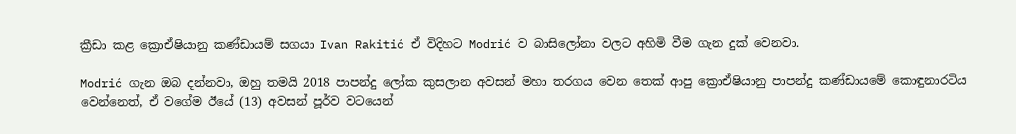ක්‍රීඩා කළ ක්‍රොඒෂියානු කණ්ඩායම් සගයා Ivan Rakitić ඒ විදිහට Modrić ව බාසිලෝනා වලට අහිමි වීම ගැන දුක් වෙනවා.

Modrić ගැන ඔබ දන්නවා, ඔහු තමයි 2018 පාපන්දු ලෝක කුසලාන අවසන් මහා තරගය වෙන තෙක් ආපු ක්‍රොඒෂියානු පාපන්දු කණ්ඩායමේ කොඳුනාරටිය වෙන්නෙත්, ඒ වගේම ඊයේ (13) අවසන් පූර්ව වටයෙන්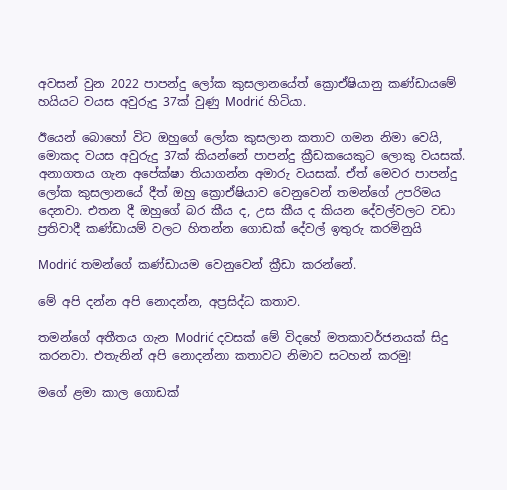අවසන් වුන 2022 පාපන්දු ලෝක කුසලානයේත් ක්‍රොඒෂියානු කණ්ඩායමේ හයියට වයස අවුරුදු 37ක් වුණු Modrić හිටියා.

ඊයෙන් බොහෝ විට ඔහුගේ ලෝක කුසලාන කතාව ගමන නිමා වෙයි, මොකද වයස අවුරුදු 37ක් කියන්නේ පාපන්දු ක්‍රීඩකයෙකුට ලොකු වයසක්. අනාගතය ගැන අපේක්ෂා තියාගන්න අමාරු වයසක්. ඒත් මෙවර පාපන්දු ලෝක කුසලානයේ දීත් ඔහු ක්‍රොඒෂියාව වෙනුවෙන් තමන්ගේ උපරිමය දෙනවා. එතන දී ඔහුගේ බර කීය ද, උස කීය ද කියන දේවල්වලට වඩා ප්‍රතිවාදී කණ්ඩායම් වලට හිතන්න ගොඩක් දේවල් ඉතුරු කරමිනුයි

Modrić තමන්ගේ කණ්ඩායම වෙනුවෙන් ක්‍රීඩා කරන්නේ.

මේ අපි දන්න අපි නොදන්න, අප්‍රසිද්ධ කතාව.

තමන්ගේ අතීතය ගැන Modrić දවසක් මේ විදහේ මතකාවර්ජනයක් සිදු කරනවා. එතැනින් අපි නොදන්නා කතාවට නිමාව සටහන් කරමු!

මගේ ළමා කාල ගොඩක්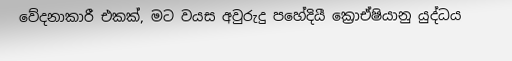වේදනාකාරී එකක්, මට වයස අවුරුදු පහේදියී ක්‍රොඒෂියානු යුද්ධය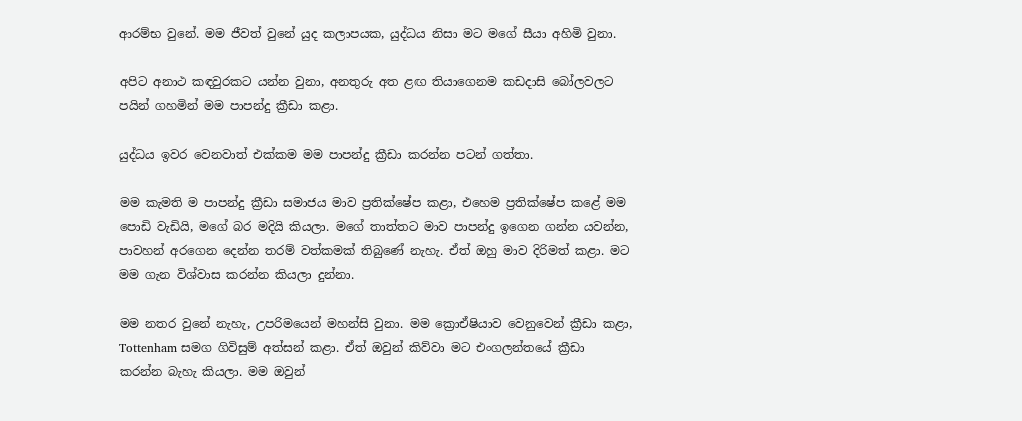ආරම්භ වුනේ. මම ජීවත් වුනේ යුද කලාපයක, යුද්ධය නිසා මට මගේ සීයා අහිමි වුනා.

අපිට අනාථ කඳවුරකට යන්න වුනා, අනතුරු අත ළඟ තියාගෙනම කඩදාසි බෝලවලට පයින් ගහමින් මම පාපන්දු ක්‍රීඩා කළා.

යුද්ධය ඉවර වෙනවාත් එක්කම මම පාපන්දු ක්‍රීඩා කරන්න පටන් ගත්තා.

මම කැමති ම පාපන්දු ක්‍රීඩා සමාජය මාව ප්‍රතික්ෂේප කළා, එහෙම ප්‍රතික්ෂේප කළේ මම පොඩි වැඩියි, මගේ බර මදියි කියලා. මගේ තාත්තට මාව පාපන්දු ඉගෙන ගන්න යවන්න, පාවහන් අරගෙන දෙන්න තරම් වත්කමක් තිබුණේ නැහැ. ඒත් ඔහු මාව දිරිමත් කළා. මට මම ගැන විශ්වාස කරන්න කියලා දුන්නා.

මම නතර වුනේ නැහැ, උපරිමයෙන් මහන්සි වුනා. මම ක්‍රොඒෂියාව වෙනුවෙන් ක්‍රීඩා කළා, Tottenham සමග ගිවිසුම් අත්සන් කළා. ඒත් ඔවුන් කිව්වා මට එංගලන්තයේ ක්‍රීඩා කරන්න බැහැ කියලා. මම ඔවුන්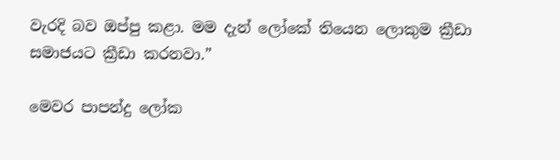වැරදි බව ඔප්පු කළා. මම දැන් ලෝකේ තියෙන ලොකුම ක්‍රීඩා සමාජයට ක්‍රීඩා කරනවා.”

මෙවර පාපන්දු ලෝක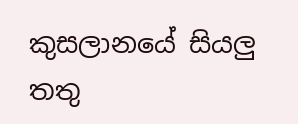කුසලානයේ සියලු තතු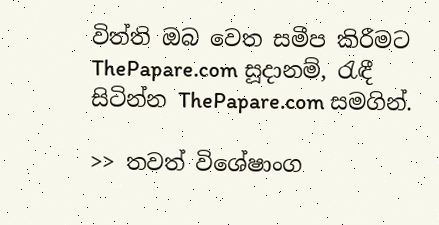විත්ති ඔබ වෙත සමීප කිරීමට ThePapare.com සූදානම්, රැඳී සිටින්න ThePapare.com සමගින්.

>> තවත් විශේෂාංග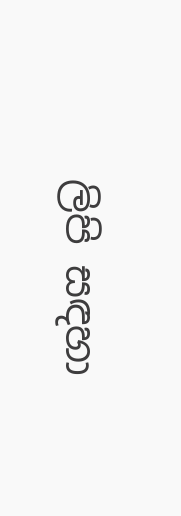ලිපි සඳහා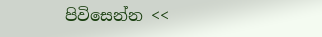පිවිසෙන්න <<